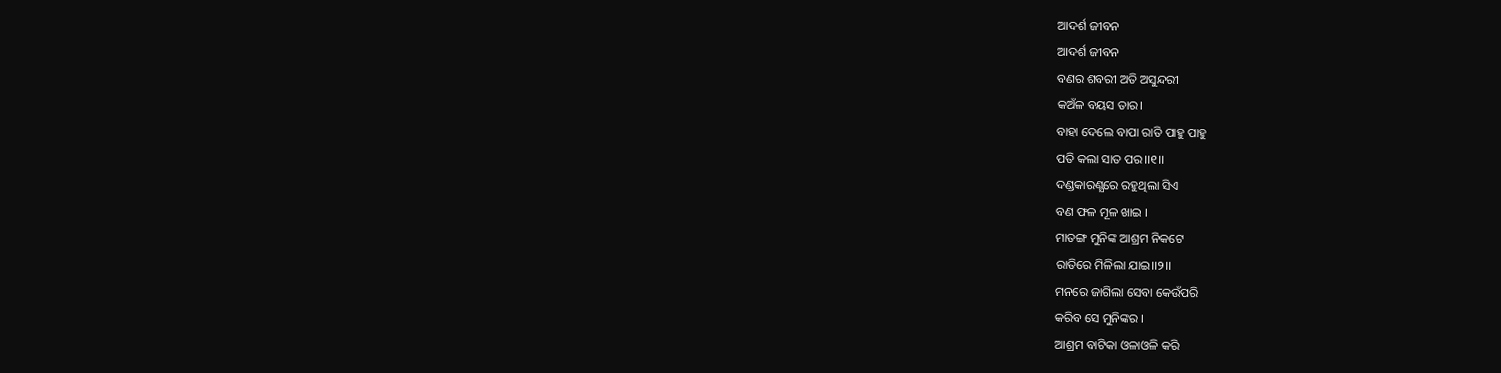ଆଦର୍ଶ ଜୀବନ
ଆଦର୍ଶ ଜୀବନ
ବଣର ଶବରୀ ଅତି ଅସୁନ୍ଦରୀ
କଅଁଳ ବୟସ ତାର।
ବାହା ଦେଲେ ବାପା ରାତି ପାହୁ ପାହୁ
ପତି କଲା ସାତ ପର।।୧।।
ଦଣ୍ଡକାରଣ୍ଯରେ ରହୁଥିଲା ସିଏ
ବଣ ଫଳ ମୂଳ ଖାଇ ।
ମାତଙ୍ଗ ମୁନିଙ୍କ ଆଶ୍ରମ ନିକଟେ
ରାତିରେ ମିଳିଲା ଯାଇ।।୨।।
ମନରେ ଜାଗିଲା ସେବା କେଉଁପରି
କରିବ ସେ ମୁନିଙ୍କର ।
ଆଶ୍ରମ ବାଟିକା ଓଳାଓଳି କରି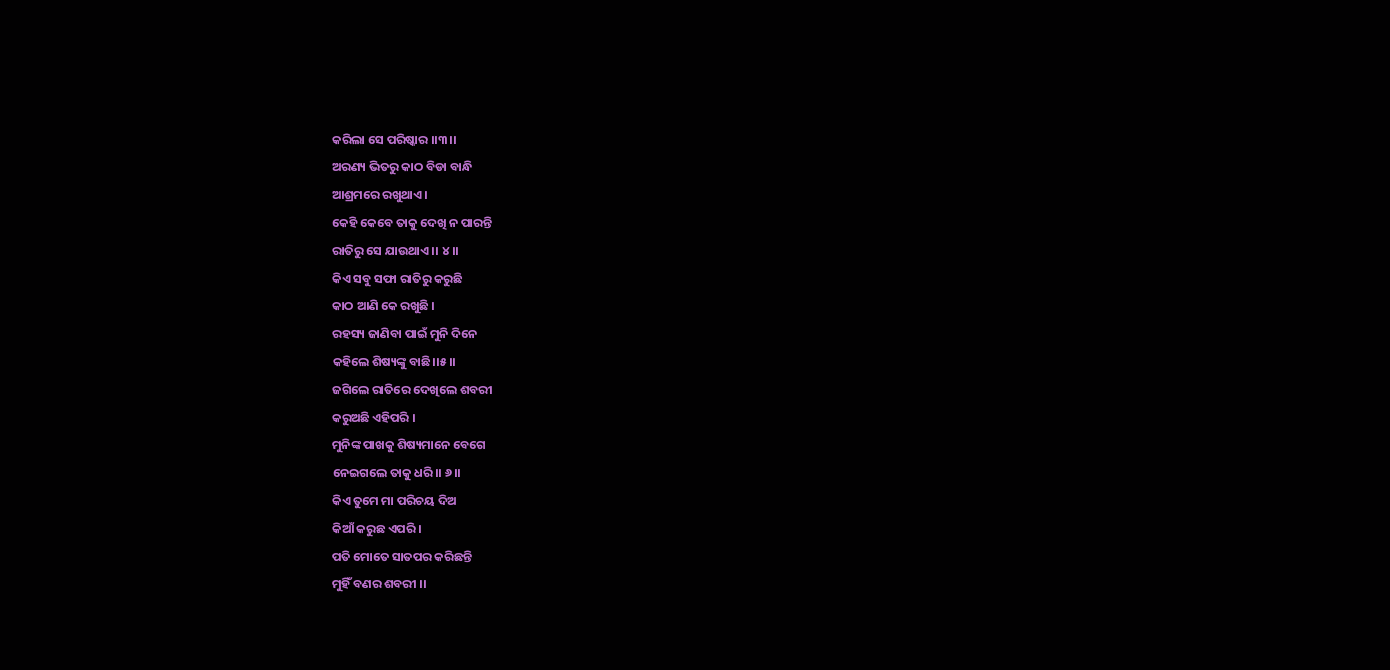କରିଲା ସେ ପରିଷ୍କାର ।।୩।।
ଅରଣ୍ୟ ଭିତରୁ କାଠ ବିଡା ବାନ୍ଧି
ଆଶ୍ରମରେ ରଖୁଥାଏ ।
କେହି କେବେ ତାକୁ ଦେଖି ନ ପାରନ୍ତି
ରାତିରୁ ସେ ଯାଉଥାଏ ।। ୪।।
କିଏ ସବୁ ସଫା ରାତିରୁ କରୁଛି
କାଠ ଆଣି କେ ରଖୁଛି ।
ରହସ୍ୟ ଜାଣିବା ପାଇଁ ମୁନି ଦିନେ
କହିଲେ ଶିଷ୍ୟଙ୍କୁ ବାଛି।।୫।।
ଜଗିଲେ ରାତିରେ ଦେଖିଲେ ଶବରୀ
କରୁଅଛି ଏହିପରି ।
ମୁନିଙ୍କ ପାଖକୁ ଶିଷ୍ୟମାନେ ବେଗେ
ନେଇଗଲେ ତାକୁ ଧରି।। ୬।।
କିଏ ତୁମେ ମା ପରିଚୟ ଦିଅ
କିଆଁ କରୁଛ ଏପରି ।
ପତି ମୋତେ ସାତପର କରିଛନ୍ତି
ମୁହିଁ ବଣର ଶବରୀ ।।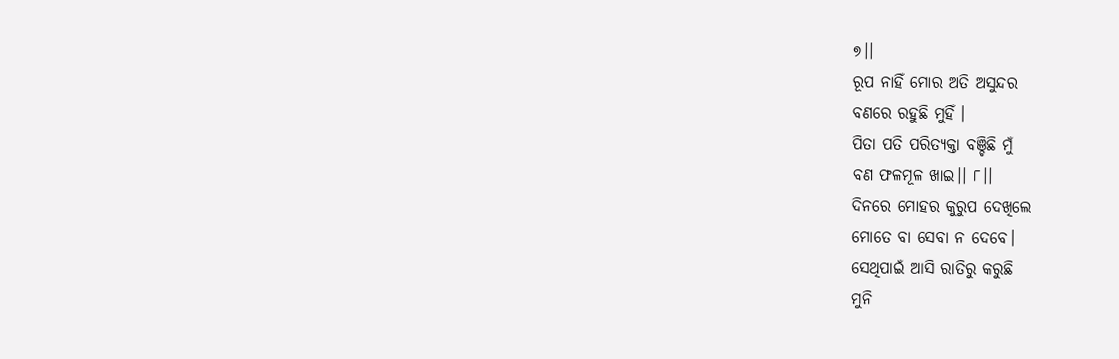୭।।
ରୂପ ନାହିଁ ମୋର ଅତି ଅସୁନ୍ଦର
ବଣରେ ରହୁଛି ମୁହିଁ ।
ପିତା ପତି ପରିତ୍ୟକ୍ତା ବଞ୍ଚିଛି ମୁଁ
ବଣ ଫଳମୂଳ ଖାଇ।। ୮।।
ଦିନରେ ମୋହର କୁରୁପ ଦେଖିଲେ
ମୋତେ ବା ସେବା ନ ଦେବେ।
ସେଥିପାଇଁ ଆସି ରାତିରୁ କରୁଛି
ମୁନି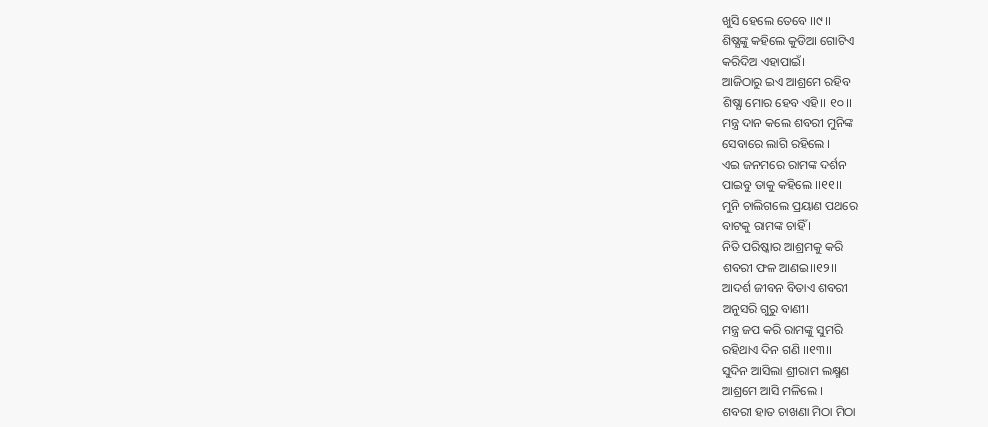ଖୁସି ହେଲେ ତେବେ ।।୯।।
ଶିଷ୍ଯଙ୍କୁ କହିଲେ କୁଡିଆ ଗୋଟିଏ
କରିଦିଅ ଏହାପାଇଁ।
ଆଜିଠାରୁ ଇଏ ଆଶ୍ରମେ ରହିବ
ଶିଷ୍ଯା ମୋର ହେବ ଏହି।। ୧୦।।
ମନ୍ତ୍ର ଦାନ କଲେ ଶବରୀ ମୁନିଙ୍କ
ସେବାରେ ଲାଗି ରହିଲେ ।
ଏଇ ଜନମରେ ରାମଙ୍କ ଦର୍ଶନ
ପାଇବୁ ତାକୁ କହିଲେ ।।୧୧।।
ମୁନି ଚାଲିଗଲେ ପ୍ରୟାଣ ପଥରେ
ବାଟକୁ ରାମଙ୍କ ଚାହିଁ ।
ନିତି ପରିଷ୍କାର ଆଶ୍ରମକୁ କରି
ଶବରୀ ଫଳ ଆଣଇ।।୧୨।।
ଆଦର୍ଶ ଜୀବନ ବିତାଏ ଶବରୀ
ଅନୁସରି ଗୁରୁ ବାଣୀ।
ମନ୍ତ୍ର ଜପ କରି ରାମଙ୍କୁ ସୁମରି
ରହିଥାଏ ଦିନ ଗଣି ।।୧୩।।
ସୁଦିନ ଆସିଲା ଶ୍ରୀରାମ ଲକ୍ଷ୍ମଣ
ଆଶ୍ରମେ ଆସି ମଳିଲେ ।
ଶବରୀ ହାତ ଚାଖଣା ମିଠା ମିଠା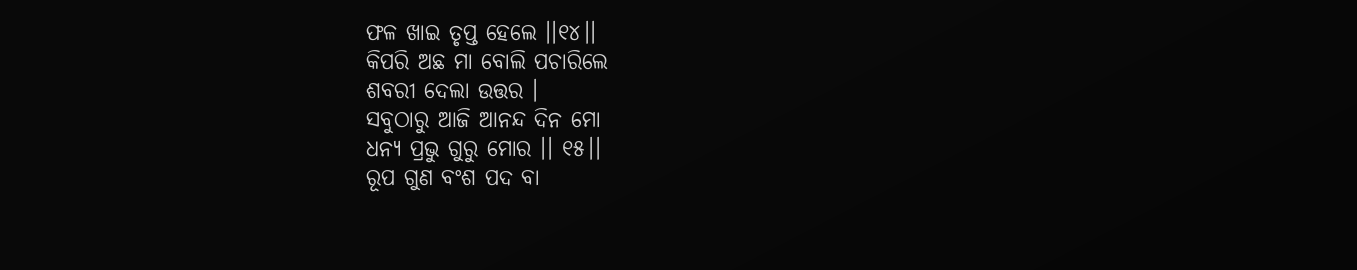ଫଳ ଖାଇ ତୃପ୍ତ ହେଲେ ।।୧୪।।
କିପରି ଅଛ ମା ବୋଲି ପଚାରିଲେ
ଶବରୀ ଦେଲା ଉତ୍ତର ।
ସବୁଠାରୁ ଆଜି ଆନନ୍ଦ ଦିନ ମୋ
ଧନ୍ୟ ପ୍ରଭୁ ଗୁରୁ ମୋର ।। ୧୫।।
ରୂପ ଗୁଣ ବଂଶ ପଦ ବା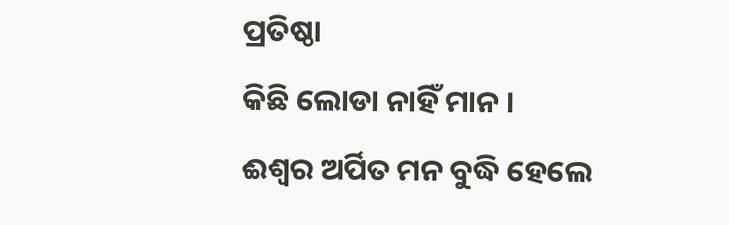ପ୍ରତିଷ୍ଠା
କିଛି ଲୋଡା ନାହିଁ ମାନ ।
ଈଶ୍ବର ଅର୍ପିତ ମନ ବୁଦ୍ଧି ହେଲେ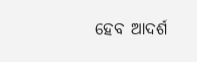ହେବ ଆଦର୍ଶ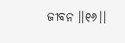ଜୀବନ ।।୧୬।।